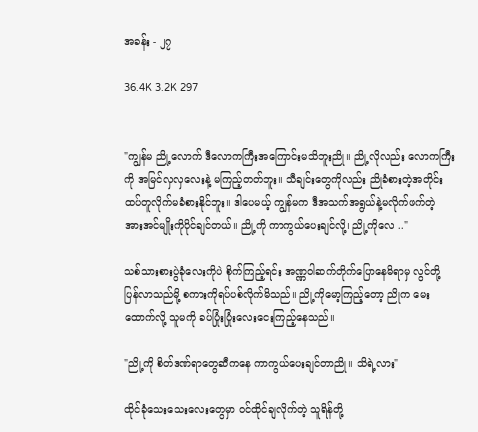အခန်း - ၂၇

36.4K 3.2K 297


"ကျွန်မ ညို့လောက် ဒီလောကကြီးအကြောင်းမသိဘူးညို။ ညို့လိုလည်း လောကကြီးကို အမြင်လှလှလေးနဲ့ မကြည့်တတ်ဘူး။ သီချင်းတွေကိုလည်း ညိုခံစားတဲ့အတိုင်း ထပ်တူလိုက်မခံစားနိုင်ဘူး။ ဒါပေမယ့် ကျွန်မက ဒီအသက်အရွယ်နဲ့မလိုက်ဖက်တဲ့ အားအင်မျိုးကိုပိုင်ချင်တယ်။ ညို့ကို ကာကွယ်ပေးချင်လို့၊ ညို့ကိုလေ .."

သစ်သားစားပွဲခုံလေးကိုပဲ စိုက်ကြည့်ရင်း အဏ္ဏဝါဆက်တိုက်ပြောနေမိရာမှ လွင်တို့ ပြန်လာသည်မို့ စကားကိုရပ်ပစ်လိုက်မိသည်။ ညို့ကိုမော့ကြည့်တော့ ညိုက မေးထောက်လို့ သူမကို ခပ်ပြုံးပြုံးလေးငေးကြည့်နေသည်။

"ညို့ကို စိတ်ဒဏ်ရာတွေဆီကနေ ကာကွယ်ပေးချင်တာညို။ သိရဲ့လား"

ထိုင်ခုံသေးသေးလေးတွေမှာ ဝင်ထိုင်ချလိုက်တဲ့ သူရိန်တို့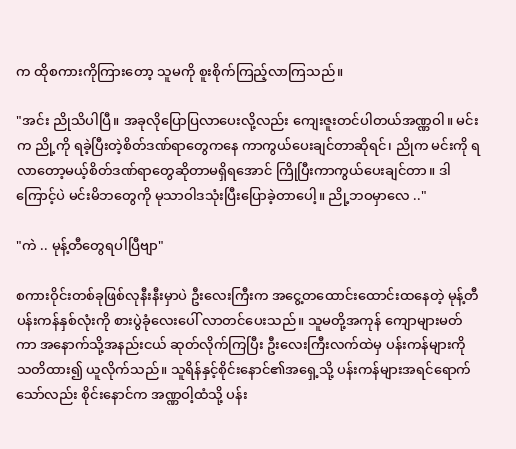က ထိုစကားကိုကြားတော့ သူမကို စူးစိုက်ကြည့်လာကြသည်။

"အင်း ညိုသိပါပြီ။ အခုလိုပြောပြလာပေးလို့လည်း ကျေးဇူးတင်ပါတယ်အဏ္ဏဝါ။ မင်းက ညို့ကို ရခဲ့ပြီးတဲ့စိတ်ဒဏ်ရာတွေကနေ ကာကွယ်ပေးချင်တာဆိုရင်၊ ညိုက မင်းကို ရလာတော့မယ့်စိတ်ဒဏ်ရာတွေဆိုတာမရှိရအောင် ကြိုပြီးကာကွယ်ပေးချင်တာ။ ဒါကြောင့်ပဲ မင်းမိဘတွေကို မုသာဝါဒသုံးပြီးပြောခဲ့တာပေါ့။ ညို့ဘဝမှာလေ .."

"ကဲ .. မုန့်တီတွေရပါပြီဗျာ"

စကားဝိုင်းတစ်ခုဖြစ်လုနီးနီးမှာပဲ ဦးလေးကြီးက အငွေ့တထောင်းထောင်းထနေတဲ့ မုန့်တီပန်းကန်နှစ်လုံးကို စားပွဲခုံလေးပေါ် လာတင်ပေးသည်။ သူမတို့အကုန် ကျောများမတ်ကာ အနောက်သို့အနည်းငယ် ဆုတ်လိုက်ကြပြီး ဦးလေးကြီးလက်ထဲမှ ပန်းကန်များကို သတိထား၍ ယူလိုက်သည်။ သူရိန်နှင့်စိုင်းနောင်၏အရှေ့သို့ ပန်းကန်များအရင်ရောက်သော်လည်း စိုင်းနောင်က အဏ္ဏဝါ့ထံသို့ ပန်း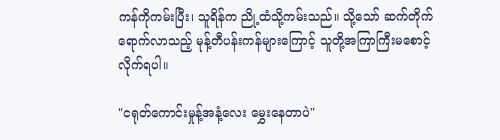ကန်ကိုကမ်းပြီး၊ သူရိန်က ညို့ထံသို့ကမ်းသည်။ သို့သော် ဆက်တိုက်ရောက်လာသည့် မုန့်တီပန်းကန်များကြောင့် သူတို့အကြာကြီးမစောင့်လိုက်ရပါ။

"ငရုတ်ကောင်းမှုန့်အနံ့လေး မွှေးနေတာပဲ"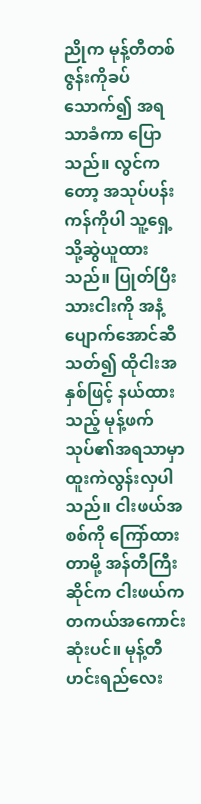ညိုက မုန့်တီတစ်ဇွန်းကိုခပ်သောက်၍ အရသာခံကာ ပြောသည်။ လွင်ကတော့ အသုပ်ပန်းကန်ကိုပါ သူ့ရှေ့သို့ဆွဲယူထားသည်။ ပြုတ်ပြီးသားငါးကို အနံ့ပျောက်အောင်ဆီသတ်၍ ထိုငါးအနှစ်ဖြင့် နယ်ထားသည့် မုန့်ဖက်သုပ်၏အရသာမှာ ထူးကဲလွန်းလှပါသည်။ ငါးဖယ်အစစ်ကို ကြော်ထားတာမို့ အန်တီကြီးဆိုင်က ငါးဖယ်က တကယ်အကောင်းဆုံးပင်။ မုန့်တီဟင်းရည်လေး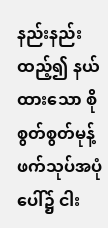နည်းနည်းထည့်၍ နယ်ထားသော စိုစွတ်စွတ်မုန့်ဖက်သုပ်အပုံပေါ်၌ ငါး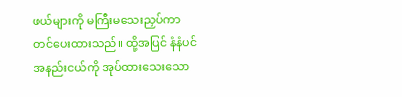ဖယ်များကို မကြီးမသေးညှပ်ကာ တင်ပေးထားသည်။ ထို့အပြင် နံနံပင်အနည်းငယ်ကို အုပ်ထားသေးသော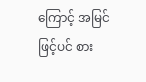ကြောင့် အမြင်ဖြင့်ပင် စား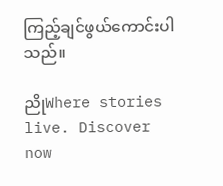ကြည့်ချင်ဖွယ်ကောင်းပါသည်။

ညိုWhere stories live. Discover now